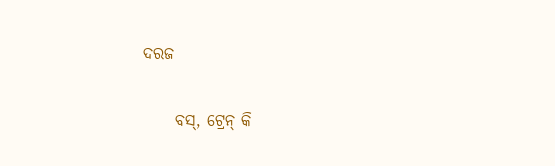ଦରଜ

     ବସ୍, ଟ୍ରେନ୍ କି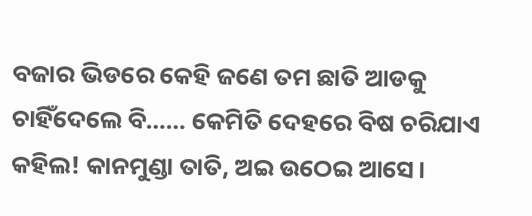ବଜାର ଭିଡରେ କେହି ଜଣେ ତମ ଛାତି ଆଡକୁ ଚାହିଁଦେଲେ ବି…… କେମିତି ଦେହରେ ବିଷ ଚରିଯାଏ କହିଲ! କାନମୁଣ୍ଡା ତାତି, ଅଇ ଉଠେଇ ଆସେ।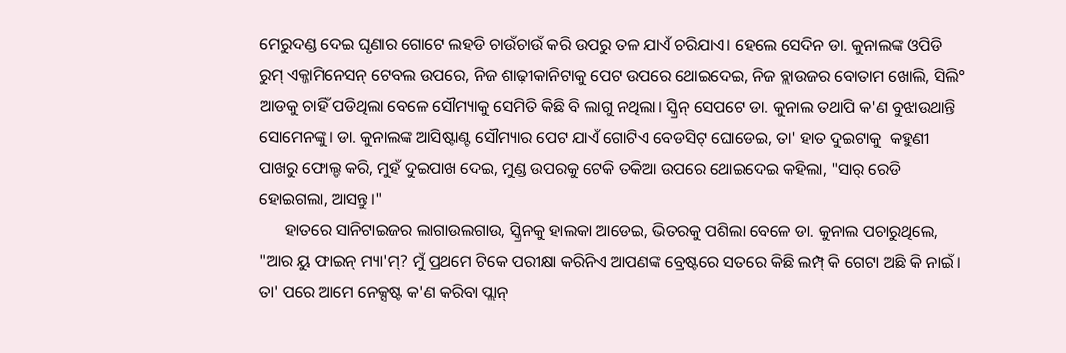ମେରୁଦଣ୍ଡ ଦେଇ ଘୃଣାର ଗୋଟେ ଲହଡି ଚାଉଁଚାଉଁ କରି ଉପରୁ ତଳ ଯାଏଁ ଚରିଯାଏ। ହେଲେ ସେଦିନ ଡା. କୁନାଲଙ୍କ ଓପିଡି ରୁମ୍ ଏକ୍ଜାମିନେସନ୍ ଟେବଲ ଉପରେ, ନିଜ ଶାଢ଼ୀକାନିଟାକୁ ପେଟ ଉପରେ ଥୋଇଦେଇ, ନିଜ ବ୍ଲାଉଜର ବୋତାମ ଖୋଲି, ସିଲି° ଆଡକୁ ଚାହିଁ ପଡିଥିଲା ବେଳେ ସୌମ୍ୟାକୁ ସେମିତି କିଛି ବି ଲାଗୁ ନଥିଲା। ସ୍କ୍ରିନ୍ ସେପଟେ ଡା. କୁନାଲ ତଥାପି କ'ଣ ବୁଝାଉଥାନ୍ତି ସୋମେନଙ୍କୁ। ଡା. କୁନାଲଙ୍କ ଆସିଷ୍ଟାଣ୍ଟ ସୌମ୍ୟାର ପେଟ ଯାଏଁ ଗୋଟିଏ ବେଡସିଟ୍ ଘୋଡେଇ, ତା' ହାତ ଦୁଇଟାକୁ  କହୁଣୀ ପାଖରୁ ଫୋଲ୍ଡ କରି, ମୁହଁ ଦୁଇପାଖ ଦେଇ, ମୁଣ୍ଡ ଉପରକୁ ଟେକି ତକିଆ ଉପରେ ଥୋଇଦେଇ କହିଲା, "ସାର୍ ରେଡି ହୋଇଗଲା, ଆସନ୍ତୁ।"
      ହାତରେ ସାନିଟାଇଜର ଲାଗାଉଲଗାଉ, ସ୍କ୍ରିନକୁ ହାଲକା ଆଡେଇ, ଭିତରକୁ ପଶିଲା ବେଳେ ଡା. କୁନାଲ ପଚାରୁଥିଲେ, "ଆର ୟୁ ଫାଇନ୍ ମ୍ୟା'ମ୍? ମୁଁ ପ୍ରଥମେ ଟିକେ ପରୀକ୍ଷା କରିନିଏ ଆପଣଙ୍କ ବ୍ରେଷ୍ଟରେ ସତରେ କିଛି ଲମ୍ପ୍ କି ଗେଟା ଅଛି କି ନାଇଁ। ତା' ପରେ ଆମେ ନେକ୍ସଷ୍ଟ କ'ଣ କରିବା ପ୍ଲାନ୍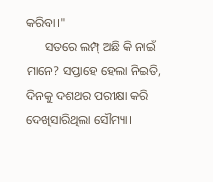କରିବା।"
      ସତରେ ଲମ୍ପ୍ ଅଛି କି ନାଇଁ ମାନେ? ସପ୍ତାହେ ହେଲା ନିଇତି, ଦିନକୁ ଦଶଥର ପରୀକ୍ଷା କରି ଦେଖିସାରିଥିଲା ସୌମ୍ୟା।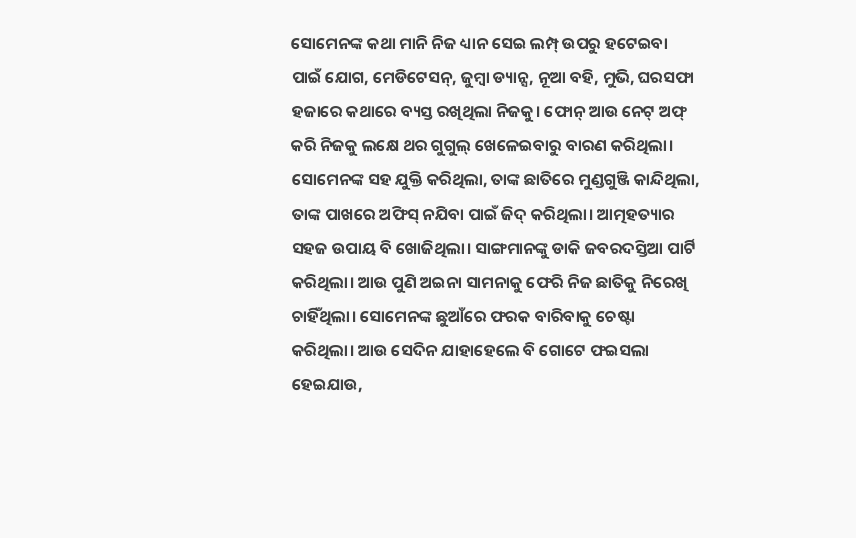ସୋମେନଙ୍କ କଥା ମାନି ନିଜ ଧ୍ୟାନ ସେଇ ଲମ୍ପ୍ ଉପରୁ ହଟେଇବା ପାଇଁ ଯୋଗ, ମେଡିଟେସନ୍, ଜୁମ୍ବା ଡ୍ୟାନ୍ସ, ନୂଆ ବହି, ମୁଭି, ଘରସଫା ହଜାରେ କଥାରେ ବ୍ୟସ୍ତ ରଖିଥିଲା ନିଜକୁ। ଫୋନ୍ ଆଉ ନେଟ୍ ଅଫ୍ କରି ନିଜକୁ ଲକ୍ଷେ ଥର ଗୁଗୁଲ୍ ଖେଳେଇବାରୁ ବାରଣ କରିଥିଲା। ସୋମେନଙ୍କ ସହ ଯୁକ୍ତି କରିଥିଲା, ତାଙ୍କ ଛାତିରେ ମୁଣ୍ଡଗୁଞ୍ଜି କାନ୍ଦିଥିଲା, ତାଙ୍କ ପାଖରେ ଅଫିସ୍ ନଯିବା ପାଇଁ ଜିଦ୍ କରିଥିଲା। ଆତ୍ମହତ୍ୟାର ସହଜ ଉପାୟ ବି ଖୋଜିଥିଲା। ସାଙ୍ଗମାନଙ୍କୁ ଡାକି ଜବରଦସ୍ତିଆ ପାର୍ଟି କରିଥିଲା। ଆଉ ପୁଣି ଅଇନା ସାମନାକୁ ଫେରି ନିଜ ଛାତିକୁ ନିରେଖି ଚାହିଁଥିଲା। ସୋମେନଙ୍କ ଛୁଆଁରେ ଫରକ ବାରିବାକୁ ଚେଷ୍ଟା କରିଥିଲା। ଆଉ ସେଦିନ ଯାହାହେଲେ ବି ଗୋଟେ ଫଇସଲା ହେଇଯାଉ,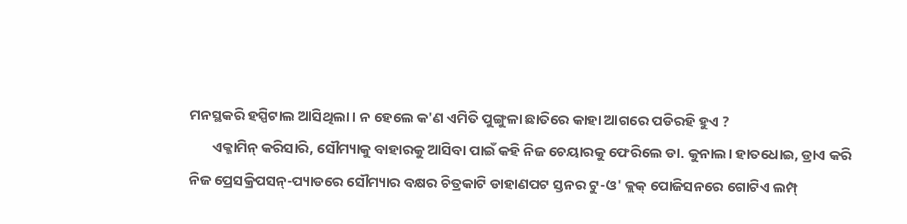ମନସ୍ଥକରି ହସ୍ପିଟାଲ ଆସିଥିଲା। ନ ହେଲେ କ'ଣ ଏମିତି ପୁଙ୍ଗୁଳା ଛାତିରେ କାହା ଆଗରେ ପଡିରହି ହୁଏ ?
       ଏକ୍ଜାମିନ୍ କରିସାରି, ସୌମ୍ୟାକୁ ବାହାରକୁ ଆସିବା ପାଇଁ କହି ନିଜ ଚେୟାରକୁ ଫେରିଲେ ଡା. କୁନାଲ। ହାତଧୋଇ, ଡ୍ରାଏ କରି ନିଜ ପ୍ରେସକ୍ରିପସନ୍-ପ୍ୟାଡରେ ସୌମ୍ୟାର ବକ୍ଷର ଚିତ୍ରକାଟି ଡାହାଣପଟ ସ୍ତନର ଟୁ-ଓ' କ୍ଲକ୍ ପୋଜିସନରେ ଗୋଟିଏ ଲମ୍ପ୍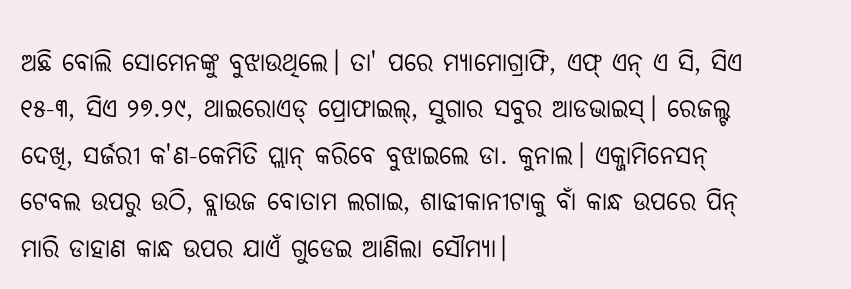ଅଛି ବୋଲି ସୋମେନଙ୍କୁ ବୁଝାଉଥିଲେ। ତା' ପରେ ମ୍ୟାମୋଗ୍ରାଫି, ଏଫ୍ ଏନ୍ ଏ ସି, ସିଏ ୧୫-୩, ସିଏ ୨୭.୨୯, ଥାଇରୋଏଡ୍ ପ୍ରୋଫାଇଲ୍, ସୁଗାର ସବୁର ଆଡଭାଇସ୍। ରେଜଲ୍ଟ ଦେଖି, ସର୍ଜରୀ କ'ଣ-କେମିତି ପ୍ଲାନ୍ କରିବେ ବୁଝାଇଲେ ଡା. କୁନାଲ। ଏକ୍ଜାମିନେସନ୍ ଟେବଲ ଉପରୁ ଉଠି, ବ୍ଲାଉଜ ବୋତାମ ଲଗାଇ, ଶାଢୀକାନୀଟାକୁ ବାଁ କାନ୍ଧ ଉପରେ ପିନ୍ ମାରି ଡାହାଣ କାନ୍ଧ ଉପର ଯାଏଁ ଗୁଡେଇ ଆଣିଲା ସୌମ୍ୟା।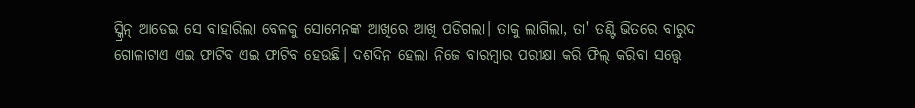ସ୍କ୍ରିନ୍ ଆଡେଇ ସେ ବାହାରିଲା ବେଳକୁ ସୋମେନଙ୍କ ଆଖିରେ ଆଖି ପଡିଗଲା। ତାକୁ ଲାଗିଲା, ତା' ତଣ୍ଟି ଭିତରେ ବାରୁଦ ଗୋଳାଟାଏ ଏଇ ଫାଟିବ ଏଇ ଫାଟିବ ହେଉଛି। ଦଶଦିନ ହେଲା ନିଜେ ବାରମ୍ବାର ପରୀକ୍ଷା କରି ଫିଲ୍ କରିବା ସତ୍ତ୍ୱେ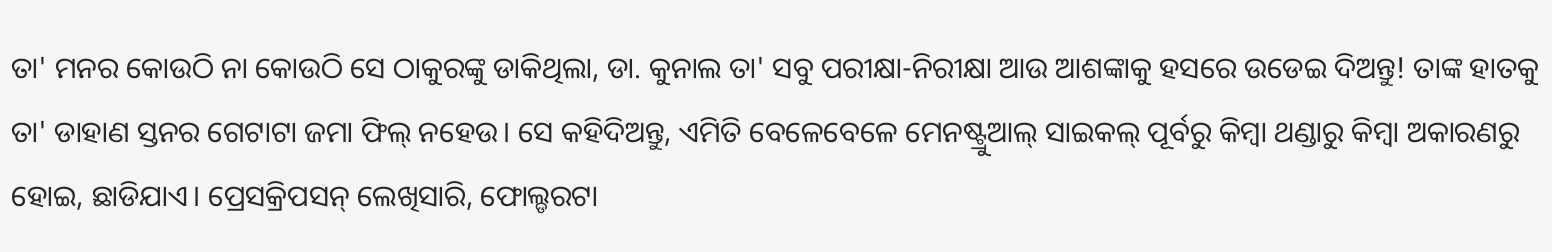ତା' ମନର କୋଉଠି ନା କୋଉଠି ସେ ଠାକୁରଙ୍କୁ ଡାକିଥିଲା, ଡା. କୁନାଲ ତା' ସବୁ ପରୀକ୍ଷା-ନିରୀକ୍ଷା ଆଉ ଆଶଙ୍କାକୁ ହସରେ ଉଡେଇ ଦିଅନ୍ତୁ! ତାଙ୍କ ହାତକୁ ତା' ଡାହାଣ ସ୍ତନର ଗେଟାଟା ଜମା ଫିଲ୍ ନହେଉ। ସେ କହିଦିଅନ୍ତୁ, ଏମିତି ବେଳେବେଳେ ମେନଷ୍ଟ୍ରୁଆଲ୍ ସାଇକଲ୍ ପୂର୍ବରୁ କିମ୍ବା ଥଣ୍ଡାରୁ କିମ୍ବା ଅକାରଣରୁ ହୋଇ, ଛାଡିଯାଏ। ପ୍ରେସକ୍ରିପସନ୍ ଲେଖିସାରି, ଫୋଲ୍ଡରଟା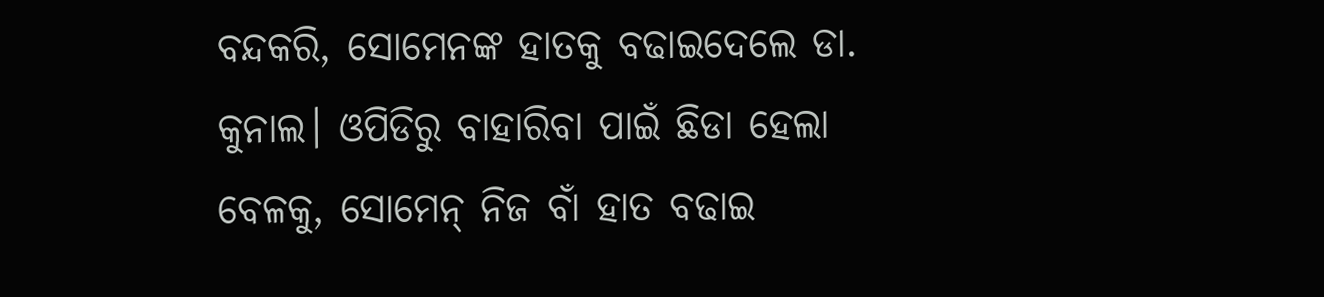ବନ୍ଦକରି, ସୋମେନଙ୍କ ହାତକୁ ବଢାଇଦେଲେ ଡା. କୁନାଲ। ଓପିଡିରୁ ବାହାରିବା ପାଇଁ ଛିଡା ହେଲା ବେଳକୁ, ସୋମେନ୍ ନିଜ ବାଁ ହାତ ବଢାଇ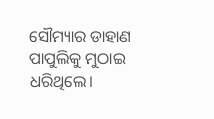ସୌମ୍ୟାର ଡାହାଣ ପାପୁଲିକୁ ମୁଠାଇ ଧରିଥିଲେ।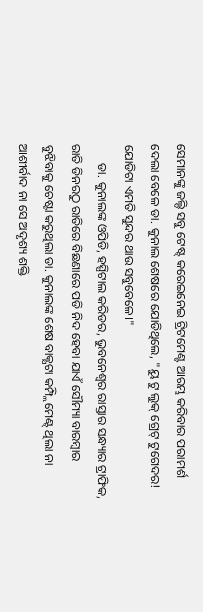ସେମାନଙ୍କୁ ଜଲ୍ଦି ସବୁ ଟେଷ୍ଟ୍ କରେଇନେଇ ଟ୍ରିଟମେଣ୍ଟ ଆରମ୍ଭ କରିବାର ପରାମର୍ଶ ଦେଲା ବେଳେ ଡା. କୁନାଲ ଶେଷରେ ଯୋଡିଥିଲେ, "ୟୁ ଟୁ ଲୁକ୍ ଗ୍ରେଟ୍ ଟୁଗେଦର! ଯୋଡିଟା ଏମତି ସୁନ୍ଦର ଥାଉ ସବୁବେଳେ।"
      ଡା. କୁନାଲଙ୍କ ଓପିଡି, ହସ୍ପିଟାଲ କରିଡର, ଭୁବନେଶ୍ୱର ରାସ୍ତାର ସନ୍ଧ୍ୟାର ଟ୍ରାଫିକ, ରାତି ଡିନରଠୁ ରାତିରେ ବିଛଣାରେ ପଡି ନିଦ ହେବା ଯାଏଁ ସୌମ୍ୟା ବାରମ୍ବାର ବୁଝିବାକୁ ଚେଷ୍ଟା କରୁଥିଲା ଡା. କୁନାଲଙ୍କ ଶେଷ ବାକ୍ଯଟା କମ୍ପ୍ଲିମେଣ୍ଟ୍ ଥିଲା ନା ଆଶୀର୍ବାଦ ନା ସେ ଅଦୃଶ୍ୟ ଶକ୍ତି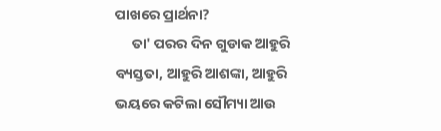ପାଖରେ ପ୍ରାର୍ଥନା?
     ତା' ପରର ଦିନ ଗୁଡାକ ଆହୁରି ବ୍ୟସ୍ତତା, ଆହୁରି ଆଶଙ୍କା, ଆହୁରି ଭୟରେ କଟିଲା ସୌମ୍ୟା ଆଉ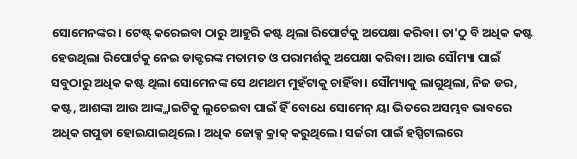ସୋମେନଙ୍କର। ଟେଷ୍ଟ୍ କରେଇବା ଠାରୁ ଆହୁରି କଷ୍ଟ ଥିଲା ରିପୋର୍ଟକୁ ଅପେକ୍ଷା କରିବା। ତା'ଠୁ ବି ଅଧିକ କଷ୍ଟ ହେଉଥିଲା ରିପୋର୍ଟକୁ ନେଇ ଡାକ୍ଟରଙ୍କ ମତାମତ ଓ ପରାମର୍ଶକୁ ଅପେକ୍ଷା କରିବା। ଆଉ ସୌମ୍ୟା ପାଇଁ ସବୁଠାରୁ ଅଧିକ କଷ୍ଟ ଥିଲା ସୋମେନଙ୍କ ସେ ଥମଥମ ମୁହଁଟାକୁ ଚାହିଁବା। ସୌମ୍ୟାକୁ ଲାଗୁଥିଲା, ନିଜ ଡର, କଷ୍ଟ, ଆଶଙ୍କା ଆଉ ଆଙ୍କ୍ଜାଇଟିକୁ ଲୁଚେଇବା ପାଇଁ ହିଁ ବୋଧେ ସୋମେନ୍ ୟା ଭିତରେ ଅସମ୍ଭବ ଭାବରେ ଅଧିକ ଗପୁଡା ହୋଇଯାଇଥିଲେ। ଅଧିକ ଜୋକ୍ସ କ୍ରାକ୍ କରୁଥିଲେ। ସର୍ଜରୀ ପାଇଁ ହସ୍ପିଟାଲରେ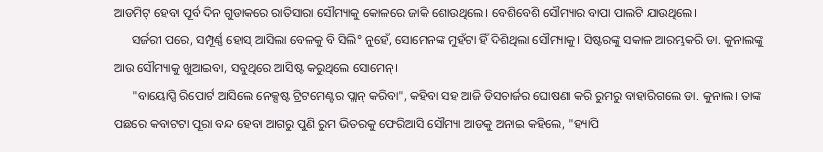ଆଡମିଟ୍ ହେବା ପୂର୍ବ ଦିନ ଗୁଡାକରେ ରାତିସାରା ସୌମ୍ୟାକୁ କୋଳରେ ଜାକି ଶୋଉଥିଲେ। ବେଶିବେଶି ସୌମ୍ୟାର ବାପା ପାଲଟି ଯାଉଥିଲେ।
      ସର୍ଜରୀ ପରେ, ସମ୍ପୂର୍ଣ୍ଣ ହୋସ୍ ଆସିଲା ବେଳକୁ ବି ସିଲି° ନୁହେଁ, ସୋମେନଙ୍କ ମୁହଁଟା ହିଁ ଦିଶିଥିଲା ସୌମ୍ୟାକୁ। ସିଷ୍ଟରଙ୍କୁ ସକାଳ ଆରମ୍ଭକରି ଡା. କୁନାଲଙ୍କୁ ଆଉ ସୌମ୍ୟାକୁ ଖୁଆଇବା, ସବୁଥିରେ ଆସିଷ୍ଟ କରୁଥିଲେ ସୋମେନ୍।
      "ବାୟୋପ୍ସି ରିପୋର୍ଟ ଆସିଲେ ନେକ୍ସଷ୍ଟ ଟ୍ରିଟମେଣ୍ଟର ପ୍ଲାନ୍ କରିବା", କହିବା ସହ ଆଜି ଡିସଚାର୍ଜର ଘୋଷଣା କରି ରୁମରୁ ବାହାରିଗଲେ ଡା. କୁନାଲ। ତାଙ୍କ ପଛରେ କବାଟଟା ପୂରା ବନ୍ଦ ହେବା ଆଗରୁ ପୁଣି ରୁମ ଭିତରକୁ ଫେରିଆସି ସୌମ୍ୟା ଆଡକୁ ଅନାଇ କହିଲେ, "ହ୍ୟାପି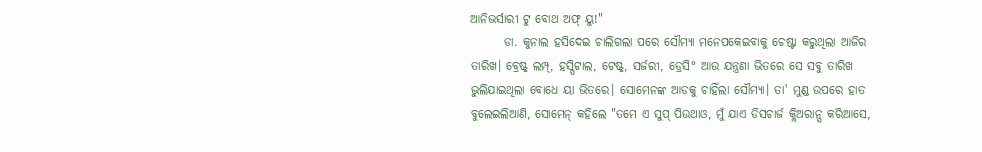ଆନିଭର୍ସାରୀ ଟୁ ବୋଥ ଅଫ୍ ୟୁ!"
       ଡା. କୁନାଲ ହସିଦେଇ ଚାଲିଗଲା ପରେ ସୌମ୍ୟା ମନେପକେଇବାକୁ ଚେଷ୍ଟା କରୁଥିଲା ଆଜିର ତାରିଖ। ବ୍ରେଷ୍ଟ୍ ଲମ୍ପ୍, ହସ୍ପିଟାଲ, ଟେଷ୍ଟ୍, ସର୍ଜରୀ, ଡ୍ରେସି° ଆଉ ଯନ୍ତ୍ରଣା ଭିତରେ ସେ ସବୁ ତାରିଖ ଭୁଲିଯାଇଥିଲା ବୋଧେ ୟା ଭିତରେ। ସୋମେନଙ୍କ ଆଡକୁ ଚାହିଁଲା ସୌମ୍ୟା। ତା' ମୁଣ୍ଡ ଉପରେ ହାତ ବୁଲେଇଲିଆଣି, ସୋମେନ୍ କହିଲେ "ତମେ ଏ ସୁପ୍ ପିଉଥାଓ, ମୁଁ ଯାଏ ଡିସଚାର୍ଜ କ୍ଲିଅରାନ୍ସ କରିଆସେ,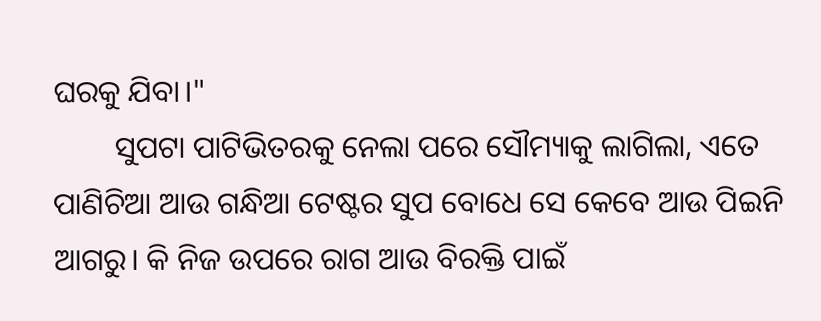ଘରକୁ ଯିବା।"
        ସୁପଟା ପାଟିଭିତରକୁ ନେଲା ପରେ ସୌମ୍ୟାକୁ ଲାଗିଲା, ଏତେ ପାଣିଚିଆ ଆଉ ଗନ୍ଧିଆ ଟେଷ୍ଟର ସୁପ ବୋଧେ ସେ କେବେ ଆଉ ପିଇନି ଆଗରୁ। କି ନିଜ ଉପରେ ରାଗ ଆଉ ବିରକ୍ତି ପାଇଁ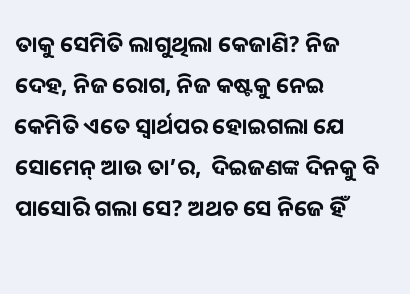ତାକୁ ସେମିତି ଲାଗୁଥିଲା କେଜାଣି? ନିଜ ଦେହ, ନିଜ ରୋଗ, ନିଜ କଷ୍ଟକୁ ନେଇ କେମିତି ଏତେ ସ୍ବାର୍ଥପର ହୋଇଗଲା ଯେ ସୋମେନ୍ ଆଉ ତା’ର,  ଦିଇଜଣଙ୍କ ଦିନକୁ ବି ପାସୋରି ଗଲା ସେ? ଅଥଚ ସେ ନିଜେ ହିଁ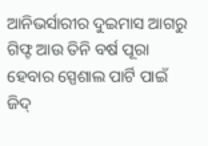ଆନିଭର୍ସାରୀର ଦୁଇମାସ ଆଗରୁ ଗିଫ୍ଟ ଆଉ ତିନି ବର୍ଷ ପୂରା ହେବାର ସ୍ପେଶାଲ ପାର୍ଟି ପାଇଁ ଜିଦ୍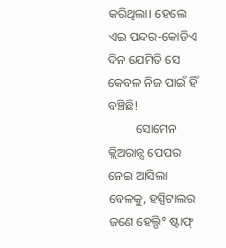କରିଥିଲା। ହେଲେ ଏଇ ପନ୍ଦର-କୋଡିଏ ଦିନ ଯେମିତି ସେ କେବଳ ନିଜ ପାଇଁ ହିଁ ବଞ୍ଚିଛି!
         ସୋମେନ କ୍ଲିଅରାନ୍ସ ପେପର ନେଇ ଆସିଲା ବେଳକୁ, ହସ୍ପିଟାଲର ଜଣେ ହେଲ୍ପି° ଷ୍ଟାଫ୍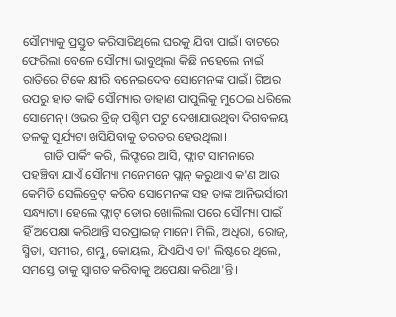ସୌମ୍ୟାକୁ ପ୍ରସ୍ତୁତ କରିସାରିଥିଲେ ଘରକୁ ଯିବା ପାଇଁ। ବାଟରେ ଫେରିଲା ବେଳେ ସୌମ୍ୟା ଭାବୁଥିଲା କିଛି ନହେଲେ ନାଇଁ ରାତିରେ ଟିକେ କ୍ଷୀରି ବନେଇଦେବ ସୋମେନଙ୍କ ପାଇଁ। ଗିଅର ଉପରୁ ହାତ କାଢି ସୌମ୍ୟାର ଡାହାଣ ପାପୁଲିକୁ ମୁଠେଇ ଧରିଲେ ସୋମେନ୍। ଓଭର ବ୍ରିଜ୍ ପଶ୍ଚିମ ପଟୁ ଦେଖାଯାଉଥିବା ଦିଗବଳୟ ତଳକୁ ସୂର୍ଯ୍ୟଟା ଖସିଯିବାକୁ ତରତର ହେଉଥିଲା।
       ଗାଡି ପାର୍କିଂ କରି, ଲିଫ୍ଟରେ ଆସି, ଫ୍ଲାଟ ସାମନାରେ ପହଞ୍ଚିବା ଯାଏଁ ସୌମ୍ୟା ମନେମନେ ପ୍ଲାନ୍ କରୁଥାଏ କ'ଣ ଆଉ କେମିତି ସେଲିବ୍ରେଟ୍ କରିବ ସୋମେନଙ୍କ ସହ ତାଙ୍କ ଆନିଭର୍ସାରୀ ସନ୍ଧ୍ୟାଟା। ହେଲେ ଫ୍ଲାଟ୍ ଡୋର ଖୋଲିଲା ପରେ ସୌମ୍ୟା ପାଇଁ ହିଁ ଅପେକ୍ଷା କରିଥାନ୍ତି ସରପ୍ରାଇଜ୍ ମାନେ। ମିଲି, ଅଧିରା, ରୋଜ୍, ସ୍ମିତା, ସମୀର, ଶମ୍ଭୁ, କୋୟଲ, ଯିଏଯିଏ ତା' ଲିଷ୍ଟରେ ଥିଲେ, ସମସ୍ତେ ତାକୁ ସ୍ବାଗତ କରିବାକୁ ଅପେକ୍ଷା କରିଥା'ନ୍ତି।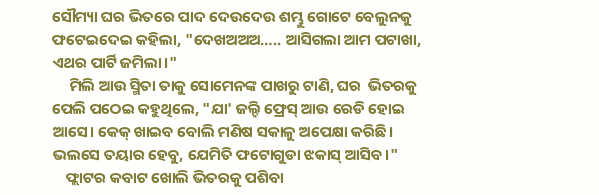ସୌମ୍ୟା ଘର ଭିତରେ ପାଦ ଦେଉଦେଉ ଶମ୍ଭୁ ଗୋଟେ ବେଲୁନକୁ ଫଟେଇଦେଇ କହିଲା, "ଦେଖଅଅଅ….. ଆସିଗଲା ଆମ ପଟାଖା, ଏଥର ପାର୍ଟି ଜମିଲା।"
     ମିଲି ଆଉ ସ୍ମିତା ତାକୁ ସୋମେନଙ୍କ ପାଖରୁ ଟାଣି, ଘର  ଭିତରକୁ ପେଲି ପଠେଇ କହୁଥିଲେ, "ଯା' ଜଲ୍ଦି ଫ୍ରେସ୍ ଆଉ ରେଡି ହୋଇ ଆସେ। କେକ୍ ଖାଇବ ବୋଲି ମଣିଷ ସକାଳୁ ଅପେକ୍ଷା କରିଛି। ଭଲସେ ତୟାର ହେବୁ, ଯେମିତି ଫଟୋଗୁଡା ଝକାସ୍ ଆସିବ।"
    ଫ୍ଲାଟର କବାଟ ଖୋଲି ଭିତରକୁ ପଶିବା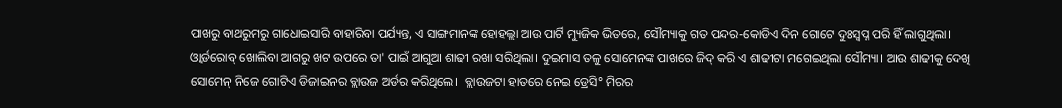ପାଖରୁ ବାଥରୁମରୁ ଗାଧୋଇସାରି ବାହାରିବା ପର୍ଯ୍ୟନ୍ତ, ଏ ସାଙ୍ଗମାନଙ୍କ ହୋହଲ୍ଲା ଆଉ ପାର୍ଟି ମ୍ୟୁଜିକ ଭିତରେ, ସୌମ୍ୟାକୁ ଗତ ପନ୍ଦର-କୋଡିଏ ଦିନ ଗୋଟେ ଦୁଃସ୍ବପ୍ନ ପରି ହିଁ ଲାଗୁଥିଲା। ଓ୍ବାର୍ଡରୋବ୍ ଖୋଲିବା ଆଗରୁ ଖଟ ଉପରେ ତା' ପାଇଁ ଆଗୁଆ ଶାଢୀ ରଖା ସରିଥିଲା। ଦୁଇମାସ ତଳୁ ସୋମେନଙ୍କ ପାଖରେ ଜିଦ୍ କରି ଏ ଶାଢୀଟା ମଗେଇଥିଲା ସୌମ୍ୟା। ଆଉ ଶାଢୀକୁ ଦେଖି ସୋମେନ୍ ନିଜେ ଗୋଟିଏ ଡିଜାଇନର ବ୍ଲାଉଜ ଅର୍ଡର କରିଥିଲେ।  ବ୍ଲାଉଜଟା ହାତରେ ନେଇ ଡ୍ରେସି° ମିରର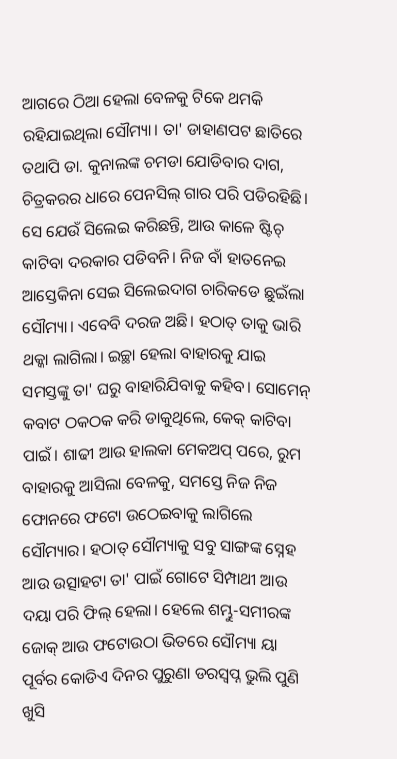ଆଗରେ ଠିଆ ହେଲା ବେଳକୁ ଟିକେ ଥମକି ରହିଯାଇଥିଲା ସୌମ୍ୟା। ତା' ଡାହାଣପଟ ଛାତିରେ ତଥାପି ଡା. କୁନାଲଙ୍କ ଚମଡା ଯୋଡିବାର ଦାଗ, ଚିତ୍ରକରର ଧାରେ ପେନସିଲ୍ ଗାର ପରି ପଡିରହିଛି। ସେ ଯେଉଁ ସିଲେଇ କରିଛନ୍ତି, ଆଉ କାଳେ ଷ୍ଟିଚ୍ କାଟିବା ଦରକାର ପଡିବନି। ନିଜ ବାଁ ହାତନେଇ ଆସ୍ତେକିନା ସେଇ ସିଲେଇଦାଗ ଚାରିକଡେ ଛୁଇଁଲା ସୌମ୍ୟା। ଏବେବି ଦରଜ ଅଛି। ହଠାତ୍ ତାକୁ ଭାରି ଥକ୍କା ଲାଗିଲା। ଇଚ୍ଛା ହେଲା ବାହାରକୁ ଯାଇ ସମସ୍ତଙ୍କୁ ତା' ଘରୁ ବାହାରିଯିବାକୁ କହିବ। ସୋମେନ୍ କବାଟ ଠକଠକ କରି ଡାକୁଥିଲେ, କେକ୍ କାଟିବା ପାଇଁ। ଶାଢୀ ଆଉ ହାଲକା ମେକଅପ୍ ପରେ, ରୁମ ବାହାରକୁ ଆସିଲା ବେଳକୁ, ସମସ୍ତେ ନିଜ ନିଜ ଫୋନରେ ଫଟୋ ଉଠେଇବାକୁ ଲାଗିଲେ ସୌମ୍ୟାର। ହଠାତ୍ ସୌମ୍ୟାକୁ ସବୁ ସାଙ୍ଗଙ୍କ ସ୍ନେହ ଆଉ ଉତ୍ସାହଟା ତା' ପାଇଁ ଗୋଟେ ସିମ୍ପାଥୀ ଆଉ ଦୟା ପରି ଫିଲ୍ ହେଲା। ହେଲେ ଶମ୍ଭୁ-ସମୀରଙ୍କ ଜୋକ୍ ଆଉ ଫଟୋଉଠା ଭିତରେ ସୌମ୍ୟା ୟା ପୂର୍ବର କୋଡିଏ ଦିନର ପୁରୁଣା ଡରସ୍ବପ୍ନ ଭୁଲି ପୁଣି ଖୁସି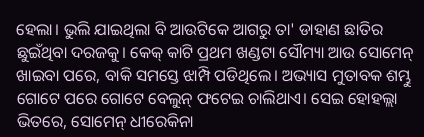ହେଲା। ଭୁଲି ଯାଇଥିଲା ବି ଆଉଟିକେ ଆଗରୁ ତା' ଡାହାଣ ଛାତିର ଛୁଇଁଥିବା ଦରଜକୁ। କେକ୍ କାଟି ପ୍ରଥମ ଖଣ୍ଡଟା ସୌମ୍ୟା ଆଉ ସୋମେନ୍ ଖାଇବା ପରେ, ବାକି ସମସ୍ତେ ଝାମ୍ପି ପଡିଥିଲେ। ଅଭ୍ୟାସ ମୁତାବକ ଶମ୍ଭୁ ଗୋଟେ ପରେ ଗୋଟେ ବେଲୁନ୍ ଫଟେଇ ଚାଲିଥାଏ। ସେଇ ହୋହଲ୍ଲା ଭିତରେ, ସୋମେନ୍ ଧୀରେକିନା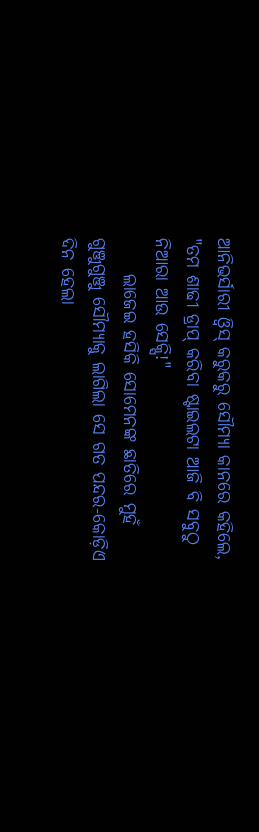ଆନିଭର୍ସାରୀ ଓ୍ବିସ୍ କରୁକରୁ ସୌମ୍ୟା କାନରେ କହିଲେ, "ତମ ଶାଢୀ ଡ୍ରାପ୍ କରିବା ଷ୍ଟାଇଲଟା ଆଜି ବି ସବୁଠୁ ନିଆରା ଆଉ ସେକ୍ସି!"
     ଲାଜେଇ ହସିକି ସୋମେନଙ୍କ ଛାତିରେ ମୁହଁ ଗୁଞ୍ଜୁଗୁଞ୍ଜୁ ସୌମ୍ୟାକୁ ଲାଗିଲା ସେ ଗତ ପନ୍ଦର-କୋଡ଼ିଏ ଦିନ ହେଲା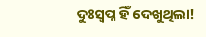ଦୁଃସ୍ବପ୍ନ ହିଁ ଦେଖୁଥିଲା!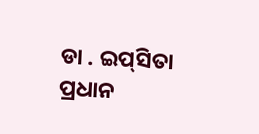ଡା . ଇପ୍‌ସିତା ପ୍ରଧାନ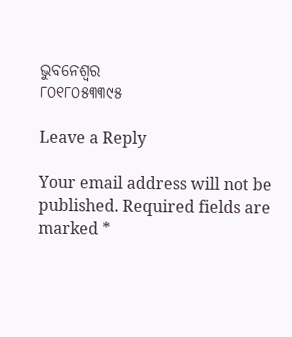ଭୁବନେଶ୍ୱର
୮୦୧୮୦୫୩୩୯୫

Leave a Reply

Your email address will not be published. Required fields are marked *